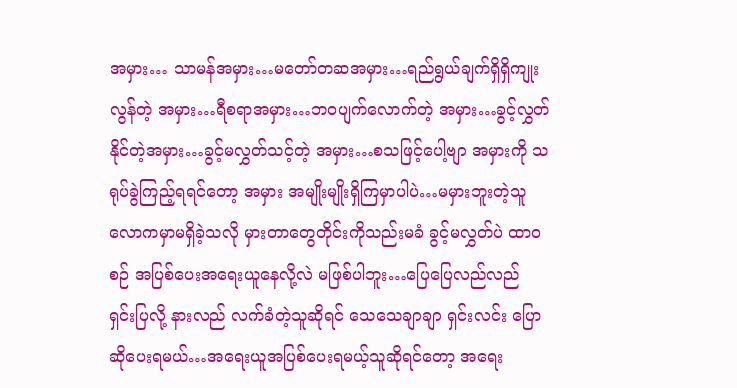အမှား… သာမန်အမှား…မတော်တဆအမှား…ရည်ရွယ်ချက်ရှိရှိကျုးလွန်တဲ့ အမှား…ရီစရာအမှား…ဘဝပျက်လောက်တဲ့ အမှား…ခွင့်လွှတ်နိုင်တဲ့အမှား…ခွင့်မလွှတ်သင့်တဲ့ အမှား…စသဖြင့်ပေါ့ဗျာ အမှားကို သရုပ်ခွဲကြည့်ရရင်တော့ အမှား အမျိုးမျိုးရှိကြမှာပါပဲ…မမှားဘူးတဲ့သူ လောကမှာမရှိခဲ့သလို မှားတာတွေတိုင်းကိုသည်းမခံ ခွင့်မလွှတ်ပဲ ထာဝစဉ် အပြစ်ပေးအရေးယူနေလို့လဲ မဖြစ်ပါဘူး…ပြေပြေလည်လည် ရှင်းပြလို့ နားလည် လက်ခံတဲ့သူဆိုရင် သေသေချာချာ ရှင်းလင်း ပြောဆိုပေးရမယ်…အရေးယူအပြစ်ပေးရမယ့်သူဆိုရင်တော့ အရေး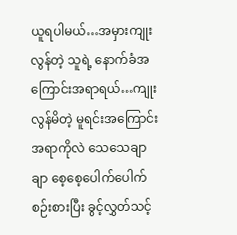ယူရပါမယ်…အမှားကျုးလွန်တဲ့ သူရဲ့ နောက်ခံအကြောင်းအရာရယ်…ကျုးလွန်မိတဲ့ မူရင်းအကြောင်းအရာကိုလဲ သေသေချာချာ စေ့စေ့ပေါက်ပေါက် စဉ်းစားပြီး ခွင့်လွှတ်သင့်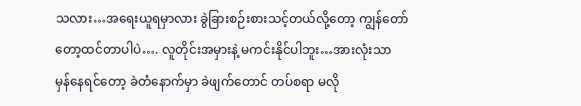သလား…အရေးယူရမှာလား ခွဲခြားစဉ်းစားသင့်တယ်လို့တော့ ကျွန်တော်တော့ထင်တာပါပဲ…. လူတိုင်းအမှားနဲ့ မကင်းနိုင်ပါဘူး…အားလုံးသာ မှန်နေရင်တော့ ခဲတံနောက်မှာ ခဲဖျက်တောင် တပ်စရာ မလို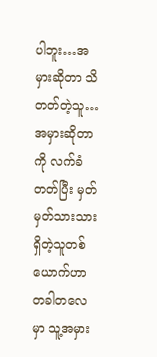ပါဘူး…အမှားဆိုတာ သိတတ်တဲ့သူ…အမှားဆိုတာကို လက်ခံတတ်ပြီး မှတ်မှတ်သားသားရှိတဲ့သူတစ်ယောက်ဟာ တခါတလေမှာ သူ့အမှား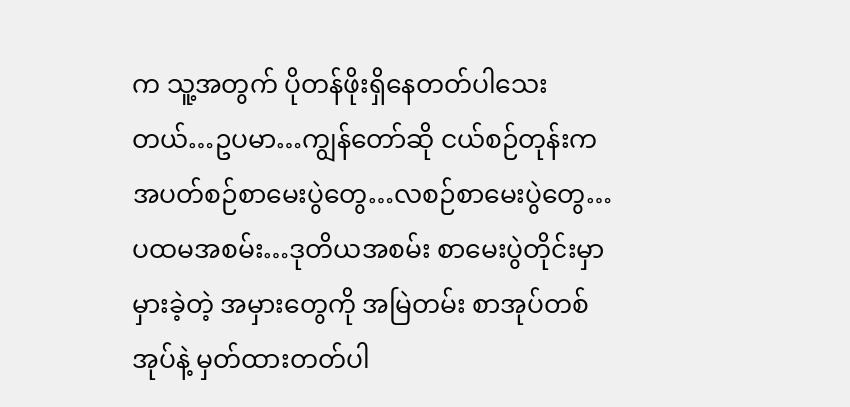က သူ့အတွက် ပိုတန်ဖိုးရှိနေတတ်ပါသေးတယ်…ဥပမာ…ကျွန်တော်ဆို ငယ်စဉ်တုန်းက အပတ်စဉ်စာမေးပွဲတွေ…လစဉ်စာမေးပွဲတွေ…ပထမအစမ်း…ဒုတိယအစမ်း စာမေးပွဲတိုင်းမှာ မှားခဲ့တဲ့ အမှားတွေကို အမြဲတမ်း စာအုပ်တစ်အုပ်နဲ့ မှတ်ထားတတ်ပါ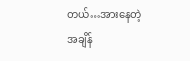တယ်…အားနေတဲ့ အချိန်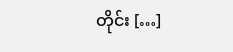တိုင်း […]